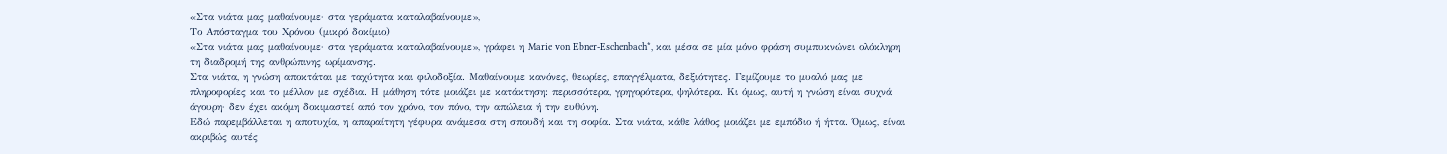«Στα νιάτα μας μαθαίνουμε· στα γεράματα καταλαβαίνουμε»,
Το Απόσταγμα του Χρόνου (μικρό δοκίμιο)
«Στα νιάτα μας μαθαίνουμε· στα γεράματα καταλαβαίνουμε», γράφει η Marie von Ebner-Eschenbach*, και μέσα σε μία μόνο φράση συμπυκνώνει ολόκληρη τη διαδρομή της ανθρώπινης ωρίμανσης.
Στα νιάτα, η γνώση αποκτάται με ταχύτητα και φιλοδοξία. Μαθαίνουμε κανόνες, θεωρίες, επαγγέλματα, δεξιότητες. Γεμίζουμε το μυαλό μας με πληροφορίες και το μέλλον με σχέδια. Η μάθηση τότε μοιάζει με κατάκτηση: περισσότερα, γρηγορότερα, ψηλότερα. Κι όμως, αυτή η γνώση είναι συχνά άγουρη· δεν έχει ακόμη δοκιμαστεί από τον χρόνο, τον πόνο, την απώλεια ή την ευθύνη.
Εδώ παρεμβάλλεται η αποτυχία, η απαραίτητη γέφυρα ανάμεσα στη σπουδή και τη σοφία. Στα νιάτα, κάθε λάθος μοιάζει με εμπόδιο ή ήττα. Όμως, είναι ακριβώς αυτές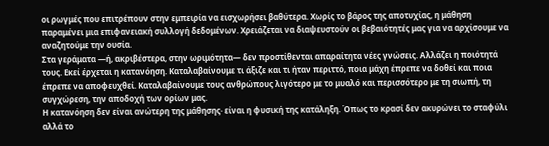οι ρωγμές που επιτρέπουν στην εμπειρία να εισχωρήσει βαθύτερα. Χωρίς το βάρος της αποτυχίας, η μάθηση παραμένει μια επιφανειακή συλλογή δεδομένων. Χρειάζεται να διαψευστούν οι βεβαιότητές μας για να αρχίσουμε να αναζητούμε την ουσία.
Στα γεράματα —ή, ακριβέστερα, στην ωριμότητα— δεν προστίθενται απαραίτητα νέες γνώσεις. Αλλάζει η ποιότητά τους. Εκεί έρχεται η κατανόηση. Καταλαβαίνουμε τι άξιζε και τι ήταν περιττό, ποια μάχη έπρεπε να δοθεί και ποια έπρεπε να αποφευχθεί. Καταλαβαίνουμε τους ανθρώπους λιγότερο με το μυαλό και περισσότερο με τη σιωπή, τη συγχώρεση, την αποδοχή των ορίων μας.
Η κατανόηση δεν είναι ανώτερη της μάθησης· είναι η φυσική της κατάληξη. Όπως το κρασί δεν ακυρώνει το σταφύλι αλλά το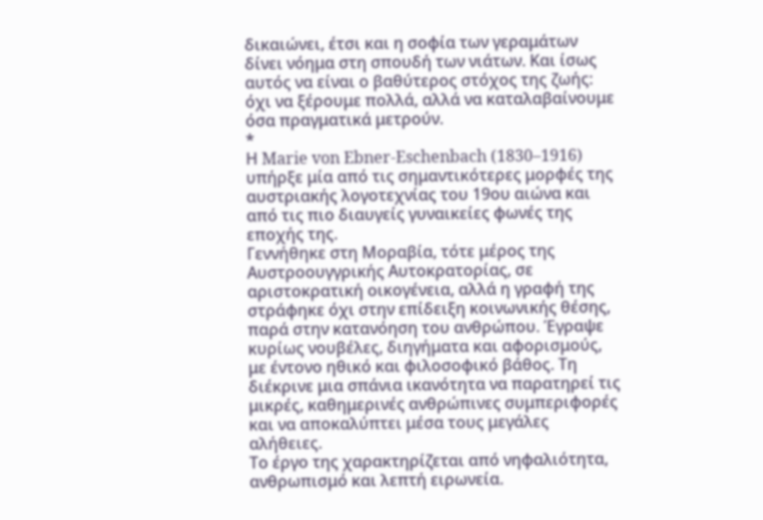δικαιώνει, έτσι και η σοφία των γεραμάτων δίνει νόημα στη σπουδή των νιάτων. Και ίσως αυτός να είναι ο βαθύτερος στόχος της ζωής: όχι να ξέρουμε πολλά, αλλά να καταλαβαίνουμε όσα πραγματικά μετρούν.
*
Η Marie von Ebner-Eschenbach (1830–1916) υπήρξε μία από τις σημαντικότερες μορφές της αυστριακής λογοτεχνίας του 19ου αιώνα και από τις πιο διαυγείς γυναικείες φωνές της εποχής της.
Γεννήθηκε στη Μοραβία, τότε μέρος της Αυστροουγγρικής Αυτοκρατορίας, σε αριστοκρατική οικογένεια, αλλά η γραφή της στράφηκε όχι στην επίδειξη κοινωνικής θέσης, παρά στην κατανόηση του ανθρώπου. Έγραψε κυρίως νουβέλες, διηγήματα και αφορισμούς, με έντονο ηθικό και φιλοσοφικό βάθος. Τη διέκρινε μια σπάνια ικανότητα να παρατηρεί τις μικρές, καθημερινές ανθρώπινες συμπεριφορές και να αποκαλύπτει μέσα τους μεγάλες αλήθειες.
Το έργο της χαρακτηρίζεται από νηφαλιότητα, ανθρωπισμό και λεπτή ειρωνεία.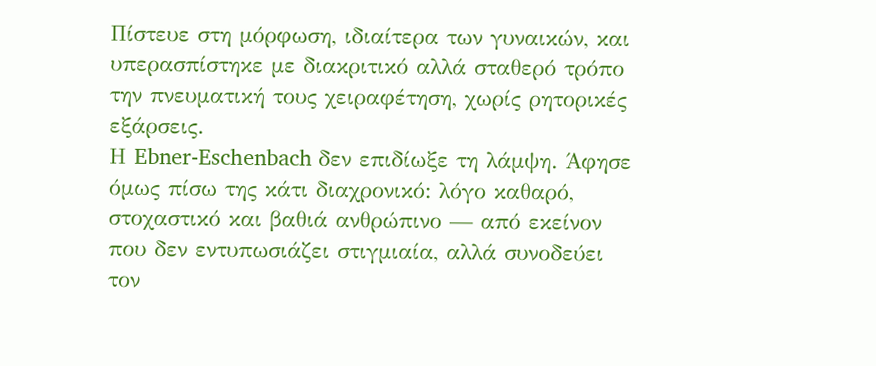Πίστευε στη μόρφωση, ιδιαίτερα των γυναικών, και υπερασπίστηκε με διακριτικό αλλά σταθερό τρόπο την πνευματική τους χειραφέτηση, χωρίς ρητορικές εξάρσεις.
Η Ebner-Eschenbach δεν επιδίωξε τη λάμψη. Άφησε όμως πίσω της κάτι διαχρονικό: λόγο καθαρό, στοχαστικό και βαθιά ανθρώπινο — από εκείνον που δεν εντυπωσιάζει στιγμιαία, αλλά συνοδεύει τον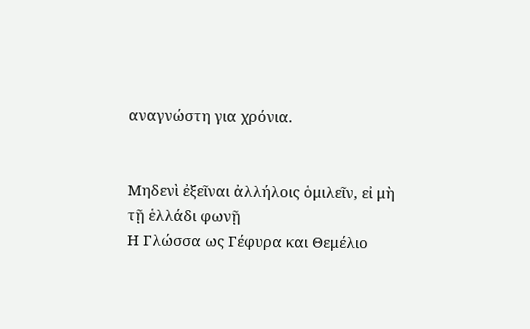αναγνώστη για χρόνια.


Μηδενὶ ἐξεῖναι ἀλλήλοις ὁμιλεῖν, εἰ μὴ τῇ ἑλλάδι φωνῇ
Η Γλώσσα ως Γέφυρα και Θεμέλιο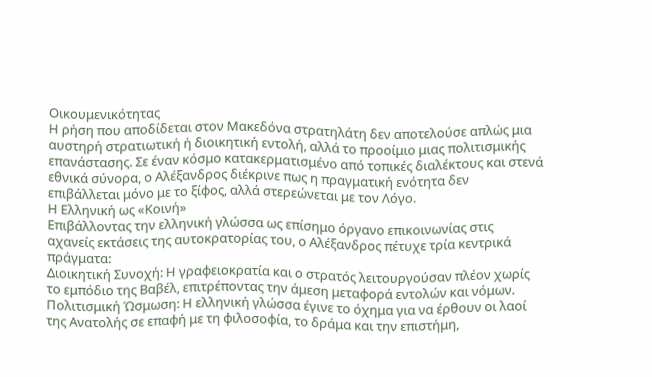Οικουμενικότητας
Η ρήση που αποδίδεται στον Μακεδόνα στρατηλάτη δεν αποτελούσε απλώς μια αυστηρή στρατιωτική ή διοικητική εντολή, αλλά το προοίμιο μιας πολιτισμικής επανάστασης. Σε έναν κόσμο κατακερματισμένο από τοπικές διαλέκτους και στενά εθνικά σύνορα, ο Αλέξανδρος διέκρινε πως η πραγματική ενότητα δεν επιβάλλεται μόνο με το ξίφος, αλλά στερεώνεται με τον Λόγο.
Η Ελληνική ως «Κοινή»
Επιβάλλοντας την ελληνική γλώσσα ως επίσημο όργανο επικοινωνίας στις αχανείς εκτάσεις της αυτοκρατορίας του, ο Αλέξανδρος πέτυχε τρία κεντρικά πράγματα:
Διοικητική Συνοχή: Η γραφειοκρατία και ο στρατός λειτουργούσαν πλέον χωρίς το εμπόδιο της Βαβέλ, επιτρέποντας την άμεση μεταφορά εντολών και νόμων.
Πολιτισμική Ώσμωση: Η ελληνική γλώσσα έγινε το όχημα για να έρθουν οι λαοί της Ανατολής σε επαφή με τη φιλοσοφία, το δράμα και την επιστήμη,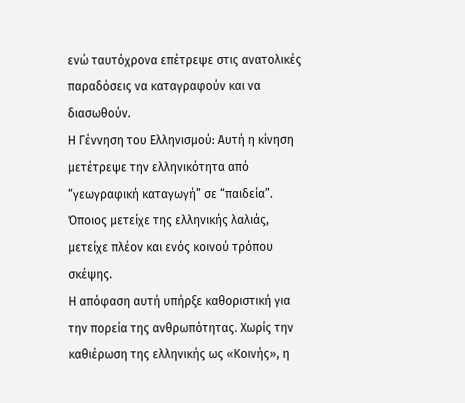ενώ ταυτόχρονα επέτρεψε στις ανατολικές παραδόσεις να καταγραφούν και να διασωθούν.
Η Γέννηση του Ελληνισμού: Αυτή η κίνηση μετέτρεψε την ελληνικότητα από “γεωγραφική καταγωγή” σε “παιδεία”. Όποιος μετείχε της ελληνικής λαλιάς, μετείχε πλέον και ενός κοινού τρόπου σκέψης.
Η απόφαση αυτή υπήρξε καθοριστική για την πορεία της ανθρωπότητας. Χωρίς την καθιέρωση της ελληνικής ως «Κοινής», η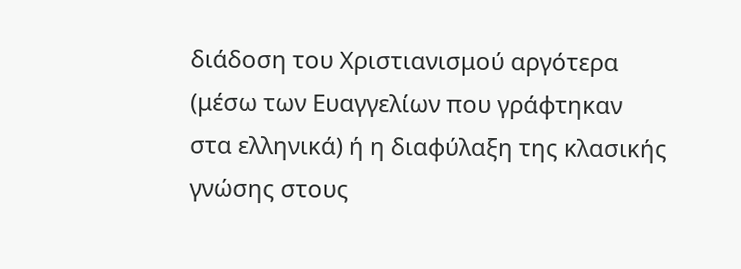διάδοση του Χριστιανισμού αργότερα (μέσω των Ευαγγελίων που γράφτηκαν στα ελληνικά) ή η διαφύλαξη της κλασικής γνώσης στους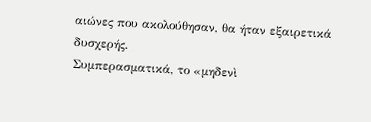αιώνες που ακολούθησαν, θα ήταν εξαιρετικά δυσχερής.
Συμπερασματικά, το «μηδενὶ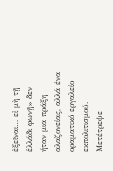ἐξεῖναι… εἰ μὴ τῇ ἑλλάδι φωνῇ» δεν ήταν μια πράξη αλαζονείας, αλλά ένα οραματικό εργαλείο εκπολιτισμού. Μετέτρεψε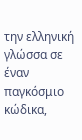την ελληνική γλώσσα σε έναν παγκόσμιο κώδικα,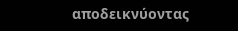αποδεικνύοντας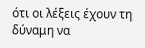ότι οι λέξεις έχουν τη δύναμη να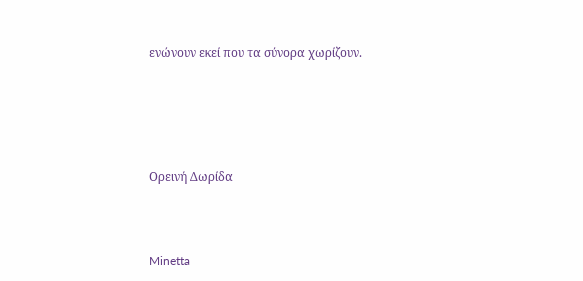ενώνουν εκεί που τα σύνορα χωρίζουν.





Ορεινή Δωρίδα



Minetta